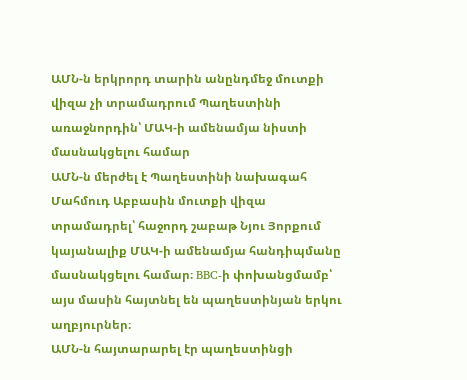ԱՄՆ-ն երկրորդ տարին անընդմեջ մուտքի վիզա չի տրամադրում Պաղեստինի առաջնորդին՝ ՄԱԿ-ի ամենամյա նիստի մասնակցելու համար
ԱՄՆ-ն մերժել է Պաղեստինի նախագահ Մահմուդ Աբբասին մուտքի վիզա տրամադրել՝ հաջորդ շաբաթ Նյու Յորքում կայանալիք ՄԱԿ-ի ամենամյա հանդիպմանը մասնակցելու համար։ BBC-ի փոխանցմամբ՝ այս մասին հայտնել են պաղեստինյան երկու աղբյուրներ։
ԱՄՆ-ն հայտարարել էր պաղեստինցի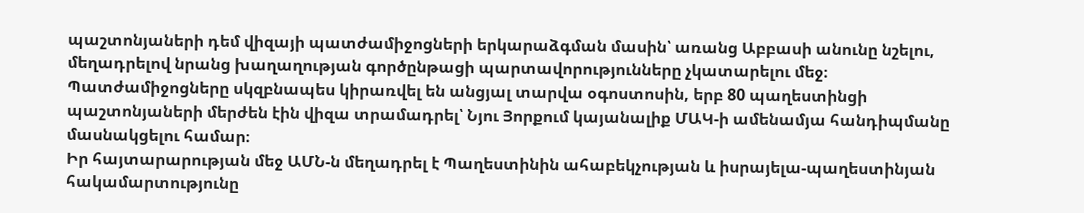պաշտոնյաների դեմ վիզայի պատժամիջոցների երկարաձգման մասին՝ առանց Աբբասի անունը նշելու, մեղադրելով նրանց խաղաղության գործընթացի պարտավորությունները չկատարելու մեջ։
Պատժամիջոցները սկզբնապես կիրառվել են անցյալ տարվա օգոստոսին, երբ 80 պաղեստինցի պաշտոնյաների մերժեն էին վիզա տրամադրել՝ Նյու Յորքում կայանալիք ՄԱԿ-ի ամենամյա հանդիպմանը մասնակցելու համար։
Իր հայտարարության մեջ ԱՄՆ-ն մեղադրել է Պաղեստինին ահաբեկչության և իսրայելա-պաղեստինյան հակամարտությունը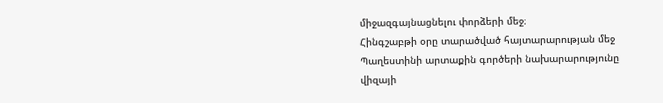միջազգայնացնելու փորձերի մեջ։
Հինգշաբթի օրը տարածված հայտարարության մեջ Պաղեստինի արտաքին գործերի նախարարությունը վիզայի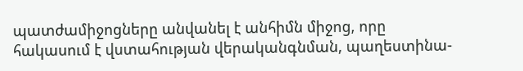պատժամիջոցները անվանել է անհիմն միջոց, որը հակասում է վստահության վերականգնման, պաղեստինա-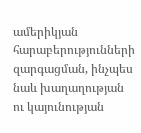ամերիկյան հարաբերությունների զարգացման, ինչպես նաև խաղաղության ու կայունության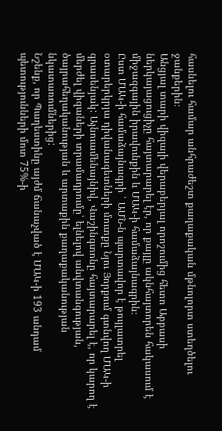հասնելու համար անհրաժեշտ քաղաքական մթնոլորտ ստեղծելու ջանքերին։
Անցյալ տարի վիզայի վերաբերյալ որոշումից հետո Աբբասի ներկայացուցիչը հայտարարել էր, որ քայլը ակնհայտորեն հակասում է միջազգային իրավունքին և ՄԱԿ-ի համաձայնագրին։
Ըստ ՄԱԿ-ի համաձայնագրի ՝ ԱՄՆ-ն պարտավոր է թույլատրել օտարերկրյա դիվանագետների մուտքը Նյու Յորքում գտնվող ՄԱԿ-ի գրասենյակ: Այնուամենայնիվ, Վաշինգտոնը հայտարարել է, որ կարող է մերժել վիզաների տրամադրումը՝ ելնելով անվտանգության, ծայրահեղականության և արտաքին քաղաքականության նկատառումներից:
Նշենք, որ Պաղեստինը այժմ ճանաչված է ՄԱԿ-ի 193 անդամ պետությունների մոտ 75%-ի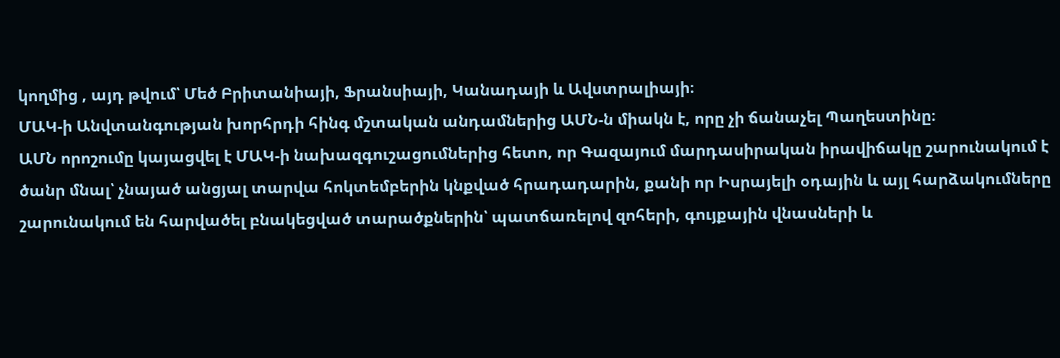կողմից , այդ թվում՝ Մեծ Բրիտանիայի, Ֆրանսիայի, Կանադայի և Ավստրալիայի։
ՄԱԿ-ի Անվտանգության խորհրդի հինգ մշտական անդամներից ԱՄՆ-ն միակն է, որը չի ճանաչել Պաղեստինը։
ԱՄՆ որոշումը կայացվել է ՄԱԿ-ի նախազգուշացումներից հետո, որ Գազայում մարդասիրական իրավիճակը շարունակում է ծանր մնալ՝ չնայած անցյալ տարվա հոկտեմբերին կնքված հրադադարին, քանի որ Իսրայելի օդային և այլ հարձակումները շարունակում են հարվածել բնակեցված տարածքներին՝ պատճառելով զոհերի, գույքային վնասների և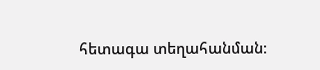հետագա տեղահանման։